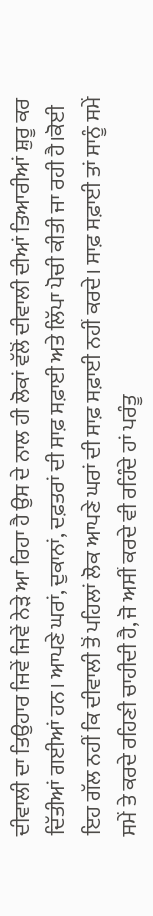ਦੀਵਾਲੀ ਦਾ ਤਿਉਹਾਰ ਜਿਵੇਂ ਜਿਵੇਂ ਨੇੜੇ ਆ ਰਿਹਾ ਹੈ ਉਸ ਦੇ ਨਾਲ ਹੀ ਲੋਕਾਂ ਵੱਲੋਂ ਦੀਵਾਲੀ ਦੀਆਂ ਤਿਆਰੀਆਂ ਸ਼ੁਰੂ ਕਰ ਦਿੱਤੀਆਂ ਗਈਆਂ ਹਨ। ਆਪਣੇ ਘਰਾਂ, ਦੁਕਾਨਾਂ, ਦਫ਼ਤਰਾਂ ਦੀ ਸਾਫ਼ ਸਫ਼ਾਈ ਅਤੇ ਲਿੱਪਾ ਪੋਚੀ ਕੀਤੀ ਜਾ ਰਹੀ ਹੈ।ਕੋਈ ਇਹ ਗੱਲ ਨਹੀਂ ਕਿ ਦੀਵਾਲੀ ਤੋਂ ਪਹਿਲਾਂ ਲੋਕ ਆਪਣੇ ਘਰਾਂ ਦੀ ਸਾਫ਼ ਸਫ਼ਾਈ ਨਹੀਂ ਕਰਦੇ। ਸਾਫ਼ ਸਫ਼ਾਈ ਤਾਂ ਸਾਨੂੰ ਸਮੇਂ ਸਮੇਂ ਤੇ ਕਰਦੇ ਰਹਿਣੀ ਚਾਹੀਦੀ ਹੈ, ਜੋ ਅਸੀਂ ਕਰਦੇ ਵੀ ਰਹਿੰਦੇ ਹਾਂ ਪਰੰਤੂ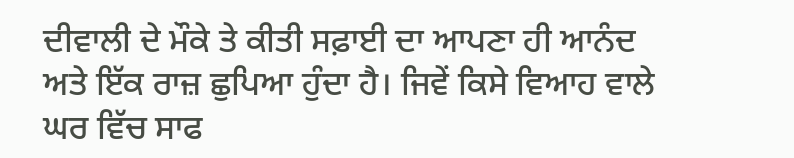ਦੀਵਾਲੀ ਦੇ ਮੌਕੇ ਤੇ ਕੀਤੀ ਸਫ਼ਾਈ ਦਾ ਆਪਣਾ ਹੀ ਆਨੰਦ ਅਤੇ ਇੱਕ ਰਾਜ਼ ਛੁਪਿਆ ਹੁੰਦਾ ਹੈ। ਜਿਵੇਂ ਕਿਸੇ ਵਿਆਹ ਵਾਲੇ ਘਰ ਵਿੱਚ ਸਾਫ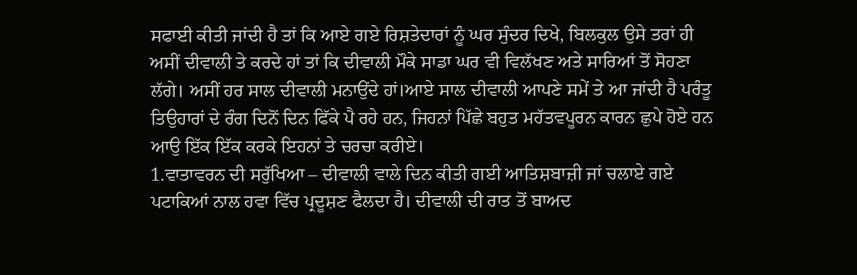ਸਫਾਈ ਕੀਤੀ ਜਾਂਦੀ ਹੈ ਤਾਂ ਕਿ ਆਏ ਗਏ ਰਿਸ਼ਤੇਦਾਰਾਂ ਨੂੰ ਘਰ ਸੁੰਦਰ ਦਿਖੇ, ਬਿਲਕੁਲ ਉਸੇ ਤਰਾਂ ਹੀ ਅਸੀਂ ਦੀਵਾਲੀ ਤੇ ਕਰਦੇ ਹਾਂ ਤਾਂ ਕਿ ਦੀਵਾਲੀ ਮੌਕੇ ਸਾਡਾ ਘਰ ਵੀ ਵਿਲੱਖਣ ਅਤੇ ਸਾਰਿਆਂ ਤੋਂ ਸੋਹਣਾ ਲੱਗੇ। ਅਸੀਂ ਹਰ ਸਾਲ ਦੀਵਾਲੀ ਮਨਾਉਂਦੇ ਹਾਂ।ਆਏ ਸਾਲ ਦੀਵਾਲੀ ਆਪਣੇ ਸਮੇਂ ਤੇ ਆ ਜਾਂਦੀ ਹੈ ਪਰੰਤੂ ਤਿਉਹਾਰਾਂ ਦੇ ਰੰਗ ਦਿਨੋਂ ਦਿਨ ਫਿੱਕੇ ਪੈ ਰਹੇ ਹਨ, ਜਿਹਨਾਂ ਪਿੱਛੇ ਬਹੁਤ ਮਹੱਤਵਪੂਰਨ ਕਾਰਨ ਛੁਪੇ ਹੋਏ ਹਨ ਆਉ ਇੱਕ ਇੱਕ ਕਰਕੇ ਇਹਨਾਂ ਤੇ ਚਰਚਾ ਕਰੀਏ।
1.ਵਾਤਾਵਰਨ ਦੀ ਸਰੁੱਖਿਆ – ਦੀਵਾਲੀ ਵਾਲੇ ਦਿਨ ਕੀਤੀ ਗਈ ਆਤਿਸ਼ਬਾਜ਼ੀ ਜਾਂ ਚਲਾਏ ਗਏ ਪਟਾਕਿਆਂ ਨਾਲ ਹਵਾ ਵਿੱਚ ਪ੍ਰਦੂਸ਼ਣ ਫੈਲਦਾ ਹੈ। ਦੀਵਾਲੀ ਦੀ ਰਾਤ ਤੋਂ ਬਾਅਦ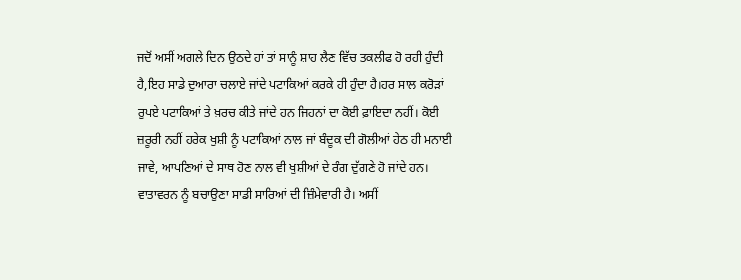ਜਦੋਂ ਅਸੀਂ ਅਗਲੇ ਦਿਨ ਉਠਦੇ ਹਾਂ ਤਾਂ ਸਾਨੂੰ ਸ਼ਾਹ ਲੈਣ ਵਿੱਚ ਤਕਲੀਫ ਹੋ ਰਹੀ ਹੁੰਦੀ ਹੈ,ਇਹ ਸਾਡੇ ਦੁਆਰਾ ਚਲਾਏ ਜਾਂਦੇ ਪਟਾਕਿਆਂ ਕਰਕੇ ਹੀ ਹੁੰਦਾ ਹੈ।ਹਰ ਸਾਲ ਕਰੋੜਾਂ ਰੁਪਏ ਪਟਾਕਿਆਂ ਤੇ ਖ਼ਰਚ ਕੀਤੇ ਜਾਂਦੇ ਹਨ ਜਿਹਨਾਂ ਦਾ ਕੋਈ ਫ਼ਾਇਦਾ ਨਹੀਂ। ਕੋਈ ਜ਼ਰੂਰੀ ਨਹੀਂ ਹਰੇਕ ਖੁਸ਼ੀ ਨੂੰ ਪਟਾਕਿਆਂ ਨਾਲ ਜਾਂ ਬੰਦੂਕ ਦੀ ਗੋਲੀਆਂ ਹੇਠ ਹੀ ਮਨਾਈ ਜਾਵੇ, ਆਪਣਿਆਂ ਦੇ ਸਾਥ ਹੋਣ ਨਾਲ ਵੀ ਖੁਸ਼ੀਆਂ ਦੇ ਰੰਗ ਦੁੱਗਣੇ ਹੋ ਜਾਂਦੇ ਹਨ। ਵਾਤਾਵਰਨ ਨੂੰ ਬਚਾਉਣਾ ਸਾਡੀ ਸਾਰਿਆਂ ਦੀ ਜ਼ਿੰਮੇਵਾਰੀ ਹੈ। ਅਸੀਂ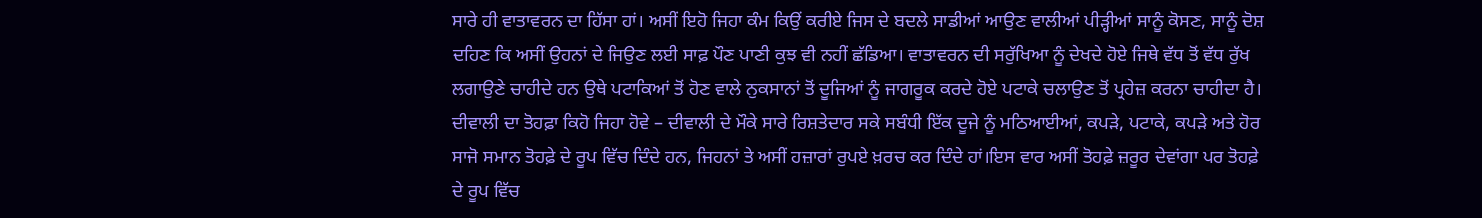ਸਾਰੇ ਹੀ ਵਾਤਾਵਰਨ ਦਾ ਹਿੱਸਾ ਹਾਂ। ਅਸੀਂ ਇਹੋ ਜਿਹਾ ਕੰਮ ਕਿਉਂ ਕਰੀਏ ਜਿਸ ਦੇ ਬਦਲੇ ਸਾਡੀਆਂ ਆਉਣ ਵਾਲੀਆਂ ਪੀੜ੍ਹੀਆਂ ਸਾਨੂੰ ਕੋਸਣ, ਸਾਨੂੰ ਦੋਸ਼ ਦਹਿਣ ਕਿ ਅਸੀਂ ਉਹਨਾਂ ਦੇ ਜਿਉਣ ਲਈ ਸਾਫ਼ ਪੌਣ ਪਾਣੀ ਕੁਝ ਵੀ ਨਹੀਂ ਛੱਡਿਆ। ਵਾਤਾਵਰਨ ਦੀ ਸਰੁੱਖਿਆ ਨੂੰ ਦੇਖਦੇ ਹੋਏ ਜਿਥੇ ਵੱਧ ਤੋਂ ਵੱਧ ਰੁੱਖ ਲਗਾਉਣੇ ਚਾਹੀਦੇ ਹਨ ਉਥੇ ਪਟਾਕਿਆਂ ਤੋਂ ਹੋਣ ਵਾਲੇ ਨੁਕਸਾਨਾਂ ਤੋਂ ਦੂਜਿਆਂ ਨੂੰ ਜਾਗਰੂਕ ਕਰਦੇ ਹੋਏ ਪਟਾਕੇ ਚਲਾਉਣ ਤੋਂ ਪ੍ਰਹੇਜ਼ ਕਰਨਾ ਚਾਹੀਦਾ ਹੈ।
ਦੀਵਾਲੀ ਦਾ ਤੋਹਫ਼ਾ ਕਿਹੋ ਜਿਹਾ ਹੋਵੇ – ਦੀਵਾਲੀ ਦੇ ਮੌਕੇ ਸਾਰੇ ਰਿਸ਼ਤੇਦਾਰ ਸਕੇ ਸਬੰਧੀ ਇੱਕ ਦੂਜੇ ਨੂੰ ਮਠਿਆਈਆਂ, ਕਪੜੇ, ਪਟਾਕੇ, ਕਪੜੇ ਅਤੇ ਹੋਰ ਸਾਜੋ ਸਮਾਨ ਤੋਹਫ਼ੇ ਦੇ ਰੂਪ ਵਿੱਚ ਦਿੰਦੇ ਹਨ, ਜਿਹਨਾਂ ਤੇ ਅਸੀਂ ਹਜ਼ਾਰਾਂ ਰੁਪਏ ਖ਼ਰਚ ਕਰ ਦਿੰਦੇ ਹਾਂ।ਇਸ ਵਾਰ ਅਸੀਂ ਤੋਹਫ਼ੇ ਜ਼ਰੂਰ ਦੇਵਾਂਗਾ ਪਰ ਤੋਹਫ਼ੇ ਦੇ ਰੂਪ ਵਿੱਚ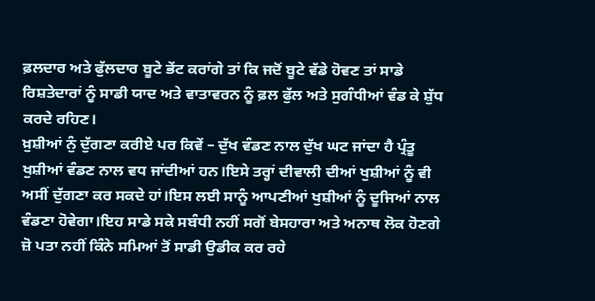ਫ਼ਲਦਾਰ ਅਤੇ ਫੁੱਲਦਾਰ ਬੂਟੇ ਭੇਂਟ ਕਰਾਂਗੇ ਤਾਂ ਕਿ ਜਦੋਂ ਬੂਟੇ ਵੱਡੇ ਹੋਵਣ ਤਾਂ ਸਾਡੇ ਰਿਸ਼ਤੇਦਾਰਾਂ ਨੂੰ ਸਾਡੀ ਯਾਦ ਅਤੇ ਵਾਤਾਵਰਨ ਨੂੰ ਫ਼ਲ ਫੁੱਲ ਅਤੇ ਸੁਗੰਧੀਆਂ ਵੰਡ ਕੇ ਸ਼ੁੱਧ ਕਰਦੇ ਰਹਿਣ।
ਖ਼ੁਸ਼ੀਆਂ ਨੁੰ ਦੁੱਗਣਾ ਕਰੀਏ ਪਰ ਕਿਵੇਂ – ਦੁੱਖ ਵੰਡਣ ਨਾਲ ਦੁੱਖ ਘਟ ਜਾਂਦਾ ਹੈ ਪ੍ਰੰਤੂ ਖੁਸ਼ੀਆਂ ਵੰਡਣ ਨਾਲ ਵਧ ਜਾਂਦੀਆਂ ਹਨ।ਇਸੇ ਤਰ੍ਹਾਂ ਦੀਵਾਲੀ ਦੀਆਂ ਖੁਸ਼ੀਆਂ ਨੂੰ ਵੀ ਅਸੀਂ ਦੁੱਗਣਾ ਕਰ ਸਕਦੇ ਹਾਂ।ਇਸ ਲਈ ਸਾਨੂੰ ਆਪਣੀਆਂ ਖੁਸ਼ੀਆਂ ਨੂੰ ਦੂਜਿਆਂ ਨਾਲ ਵੰਡਣਾ ਹੋਵੇਗਾ।ਇਹ ਸਾਡੇ ਸਕੇ ਸਬੰਧੀ ਨਹੀਂ ਸਗੋਂ ਬੇਸਹਾਰਾ ਅਤੇ ਅਨਾਥ ਲੋਕ ਹੋਣਗੇ ਜ਼ੋ ਪਤਾ ਨਹੀਂ ਕਿੰਨੇ ਸਮਿਆਂ ਤੋਂ ਸਾਡੀ ਉਡੀਕ ਕਰ ਰਹੇ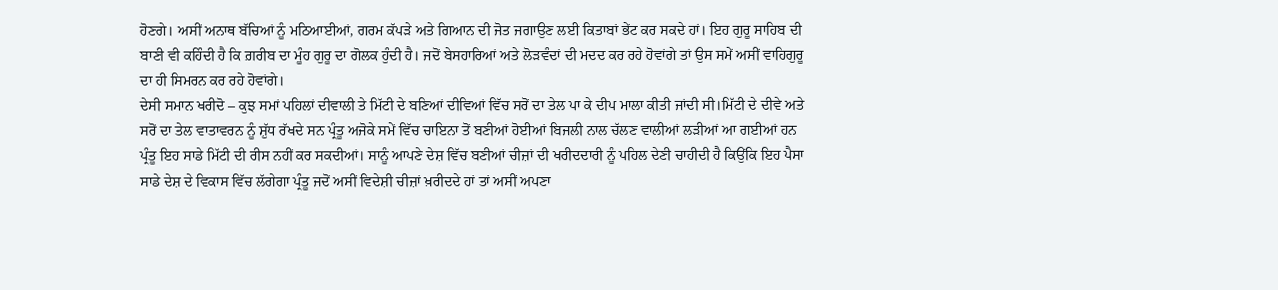ਹੋਣਗੇ। ਅਸੀਂ ਅਨਾਥ ਬੱਚਿਆਂ ਨੂੰ ਮਠਿਆਈਆਂ, ਗਰਮ ਕੱਪੜੇ ਅਤੇ ਗਿਆਨ ਦੀ ਜੋਤ ਜਗਾਉਣ ਲਈ ਕਿਤਾਬਾਂ ਭੇਂਟ ਕਰ ਸਕਦੇ ਹਾਂ। ਇਹ ਗੁਰੂ ਸਾਹਿਬ ਦੀ ਬਾਣੀ ਵੀ ਕਹਿੰਦੀ ਹੈ ਕਿ ਗ਼ਰੀਬ ਦਾ ਮੂੰਹ ਗੁਰੂ ਦਾ ਗੋਲਕ ਹੁੰਦੀ ਹੈ। ਜਦੋਂ ਬੇਸਹਾਰਿਆਂ ਅਤੇ ਲੋੜਵੰਦਾਂ ਦੀ ਮਦਦ ਕਰ ਰਹੇ ਹੋਵਾਂਗੇ ਤਾਂ ਉਸ ਸਮੇਂ ਅਸੀਂ ਵਾਹਿਗੁਰੂ ਦਾ ਹੀ ਸਿਮਰਨ ਕਰ ਰਹੇ ਹੋਵਾਂਗੇ।
ਦੇਸੀ ਸਮਾਨ ਖਰੀਦੋ – ਕੁਝ ਸਮਾਂ ਪਹਿਲਾਂ ਦੀਵਾਲੀ ਤੇ ਮਿੱਟੀ ਦੇ ਬਣਿਆਂ ਦੀਵਿਆਂ ਵਿੱਚ ਸਰੋਂ ਦਾ ਤੇਲ ਪਾ ਕੇ ਦੀਪ ਮਾਲਾ ਕੀਤੀ ਜਾਂਦੀ ਸੀ।ਮਿੱਟੀ ਦੇ ਦੀਵੇ ਅਤੇ ਸਰੋਂ ਦਾ ਤੇਲ ਵਾਤਾਵਰਨ ਨੂੰ ਸ਼ੁੱਧ ਰੱਖਦੇ ਸਨ ਪ੍ਰੰਤੂ ਅਜੋਕੇ ਸਮੇਂ ਵਿੱਚ ਚਾਇਨਾ ਤੋਂ ਬਣੀਆਂ ਹੋਈਆਂ ਬਿਜਲੀ ਨਾਲ ਚੱਲਣ ਵਾਲੀਆਂ ਲੜੀਆਂ ਆ ਗਈਆਂ ਹਨ ਪ੍ਰੰਤੂ ਇਹ ਸਾਡੇ ਮਿੱਟੀ ਦੀ ਰੀਸ ਨਹੀਂ ਕਰ ਸਕਦੀਆਂ। ਸਾਨੂੰ ਆਪਣੇ ਦੇਸ਼ ਵਿੱਚ ਬਣੀਆਂ ਚੀਜ਼ਾਂ ਦੀ ਖਰੀਦਦਾਰੀ ਨੂੰ ਪਹਿਲ ਦੇਣੀ ਚਾਹੀਦੀ ਹੈ ਕਿਉਂਕਿ ਇਹ ਪੈਸਾ ਸਾਡੇ ਦੇਸ਼ ਦੇ ਵਿਕਾਸ ਵਿੱਚ ਲੱਗੇਗਾ ਪ੍ਰੰਤੂ ਜਦੋਂ ਅਸੀਂ ਵਿਦੇਸ਼ੀ ਚੀਜ਼ਾਂ ਖ਼ਰੀਦਦੇ ਹਾਂ ਤਾਂ ਅਸੀਂ ਅਪਣਾ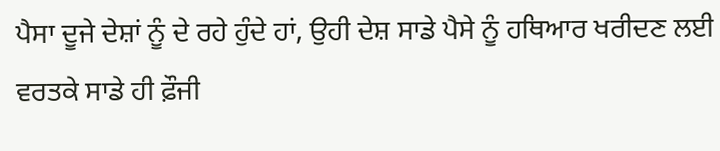ਪੈਸਾ ਦੂਜੇ ਦੇਸ਼ਾਂ ਨੂੰ ਦੇ ਰਹੇ ਹੁੰਦੇ ਹਾਂ, ਉਹੀ ਦੇਸ਼ ਸਾਡੇ ਪੈਸੇ ਨੂੰ ਹਥਿਆਰ ਖਰੀਦਣ ਲਈ ਵਰਤਕੇ ਸਾਡੇ ਹੀ ਫ਼ੌਜੀ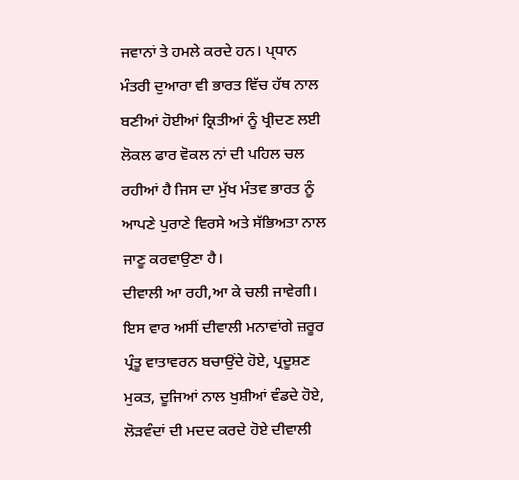ਜਵਾਨਾਂ ਤੇ ਹਮਲੇ ਕਰਦੇ ਹਨ। ਪ੍ਧਾਨ ਮੰਤਰੀ ਦੁਆਰਾ ਵੀ ਭਾਰਤ ਵਿੱਚ ਹੱਥ ਨਾਲ ਬਣੀਆਂ ਹੋਈਆਂ ਕ੍ਰਿਤੀਆਂ ਨੂੰ ਖ੍ਰੀਦਣ ਲਈ ਲੋਕਲ ਫਾਰ ਵੋਕਲ ਨਾਂ ਦੀ ਪਹਿਲ ਚਲ ਰਹੀਆਂ ਹੈ ਜਿਸ ਦਾ ਮੁੱਖ ਮੰਤਵ ਭਾਰਤ ਨੂੰ ਆਪਣੇ ਪੁਰਾਣੇ ਵਿਰਸੇ ਅਤੇ ਸੱਭਿਅਤਾ ਨਾਲ ਜਾਣੂ ਕਰਵਾਉਣਾ ਹੈ।
ਦੀਵਾਲੀ ਆ ਰਹੀ,ਆ ਕੇ ਚਲੀ ਜਾਵੇਗੀ। ਇਸ ਵਾਰ ਅਸੀਂ ਦੀਵਾਲੀ ਮਨਾਵਾਂਗੇ ਜ਼ਰੂਰ ਪ੍ਰੰਤੂ ਵਾਤਾਵਰਨ ਬਚਾਉਂਦੇ ਹੋਏ, ਪ੍ਰਦੂਸ਼ਣ ਮੁਕਤ, ਦੂਜਿਆਂ ਨਾਲ ਖੁਸ਼ੀਆਂ ਵੰਡਦੇ ਹੋਏ, ਲੋੜਵੰਦਾਂ ਦੀ ਮਦਦ ਕਰਦੇ ਹੋਏ ਦੀਵਾਲੀ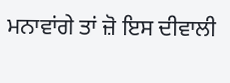ਮਨਾਵਾਂਗੇ ਤਾਂ ਜ਼ੋ ਇਸ ਦੀਵਾਲੀ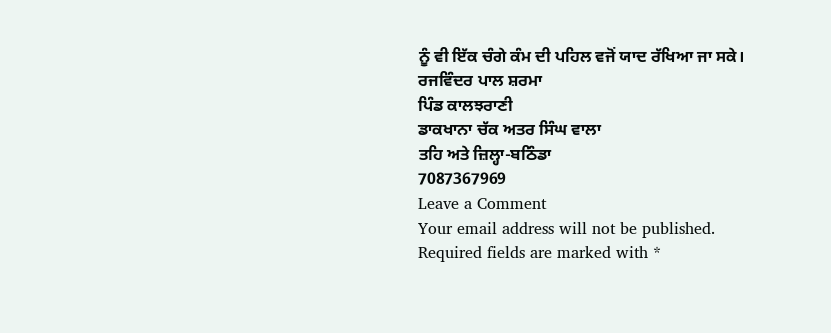ਨੂੰ ਵੀ ਇੱਕ ਚੰਗੇ ਕੰਮ ਦੀ ਪਹਿਲ ਵਜੋਂ ਯਾਦ ਰੱਖਿਆ ਜਾ ਸਕੇ।
ਰਜਵਿੰਦਰ ਪਾਲ ਸ਼ਰਮਾ
ਪਿੰਡ ਕਾਲਝਰਾਣੀ
ਡਾਕਖਾਨਾ ਚੱਕ ਅਤਰ ਸਿੰਘ ਵਾਲਾ
ਤਹਿ ਅਤੇ ਜ਼ਿਲ੍ਹਾ-ਬਠਿੰਡਾ
7087367969
Leave a Comment
Your email address will not be published. Required fields are marked with *